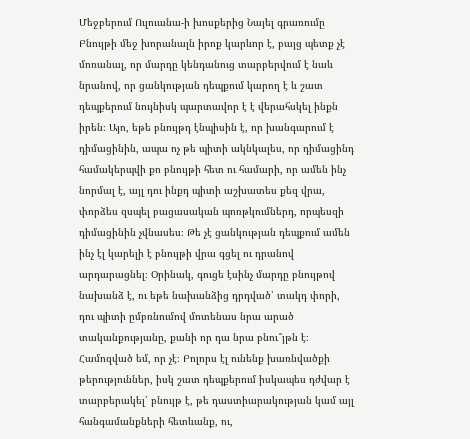Մեջբերում Ուլուանա-ի խոսքերից Նայել գրառումը
Բնույթի մեջ խորանալն իրոք կարևոր է, բայց պետք չէ մոռանալ, որ մարդը կենդանուց տարբերվում է նաև նրանով, որ ցանկության դեպքում կարող է և շատ դեպքերում նույնիսկ պարտավոր է է վերահսկել ինքն իրեն։ Այո, եթե բնույթդ էնպիսին է, որ խանգարում է դիմացինին, ապա ոչ թե պիտի ակնկալես, որ դիմացինդ համակերպվի քո բնույթի հետ ու համարի, որ ամեն ինչ նորմալ է, այլ դու ինքդ պիտի աշխատես քեզ վրա, փորձես զսպել բացասական պոռթկումներդ, որպեսզի դիմացինին չվնասես։ Թե չէ ցանկության դեպքում ամեն ինչ էլ կարելի է բնույթի վրա գցել ու դրանով արդարացնել։ Օրինակ, գուցե էսինչ մարդը բնույթով նախանձ է, ու եթե նախանձից դրդված՝ տակդ փորի, դու պիտի ըմբռնումով մոտենաս նրա արած տականքությանը, քանի որ դա նրա բնու՞յթն է։ Համոզված եմ, որ չէ։ Բոլորս էլ ունենք խառնվածքի թերություններ, իսկ շատ դեպքերում իսկապես դժվար է տարբերակել՝ բնույթ է, թե դաստիարակության կամ այլ հանգամանքների հետևանք, ու,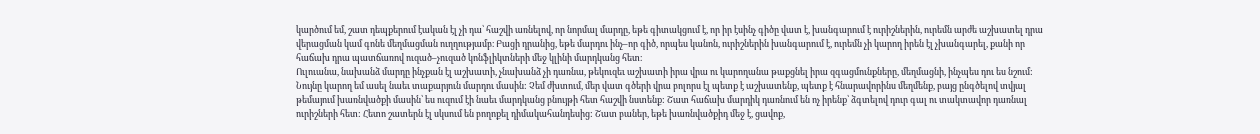կարծում եմ, շատ դեպքերում էական էլ չի դա՝ հաշվի առնելով, որ նորմալ մարդը, եթե գիտակցում է, որ իր էսինչ գիծը վատ է, խանգարում է ուրիշներին, ուրեմն արժե աշխատել դրա վերացման կամ գոնե մեղմացման ուղղությամբ։ Բացի դրանից, եթե մարդու ինչ–որ գիծ, որպես կանոն, ուրիշներին խանգարում է, ուրեմն չի կարող իրեն էլ չխանգարել, քանի որ հաճախ դրա պատճառով ուզած–չուզած կոնֆլիկտների մեջ կլինի մարդկանց հետ։
Ուլուանա, նախանձ մարդը ինչքան էլ աշխատի, չնախանձ չի դառնա, թեկուզեւ աշխատի իրա վրա ու կարողանա թաքցնել իրա զգացմունքները, մեղմացնի, ինչպես դու ես նշում: Նույնը կարող եմ ասել նաեւ տաքարյուն մարդու մասին: Չեմ ժխտում, մեր վատ գծերի վրա բոլորս էլ պետք է աշխատենք, պետք է հնարավորինս մեղմենք, բայց ընգծելով տվյալ թեմայում խառնվածքի մասին՝ ես ուզում էի նաեւ մարդկանց բնույթի հետ հաշվի նստենք: Շատ հաճախ մարդիկ դառնում են ոչ իրենք՝ ձգտելով դուր գալ ու տակտավոր դառնալ ուրիշների հետ: Հետո շատերն էլ սկսում են բողոքել դիմակահանդեսից: Շատ բաներ, եթե խառնվածքիդ մեջ է, ցավոք,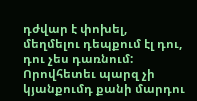դժվար է փոխել, մեղմելու դեպքում էլ դու, դու չես դառնում: Որովհետեւ պարզ չի կյանքումդ քանի մարդու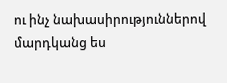ու ինչ նախասիրություններով մարդկանց ես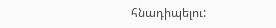հնադիպելու: